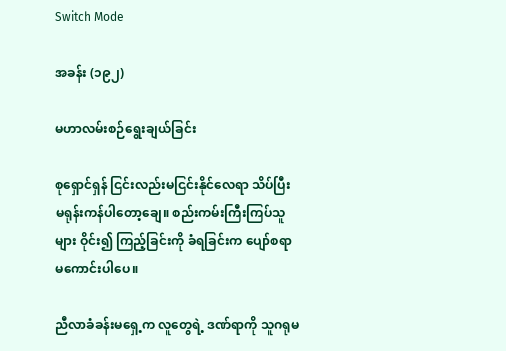Switch Mode

အခန်း (၁၉၂)

မဟာလမ်းစဉ်ရွေးချယ်ခြင်း

စုရှောင်ရှန် ငြင်းလည်းမငြင်းနိုင်လေရာ သိပ်ပြီး မရုန်းကန်ပါတော့ချေ။ စည်းကမ်းကြီးကြပ်သူများ ဝိုင်း၍ ကြည့်ခြင်းကို ခံရခြင်းက ပျော်စရာမကောင်းပါပေ။

ညီလာခံခန်းမရှေ့က လူတွေရဲ့ ဒဏ်ရာကို သူဂရုမ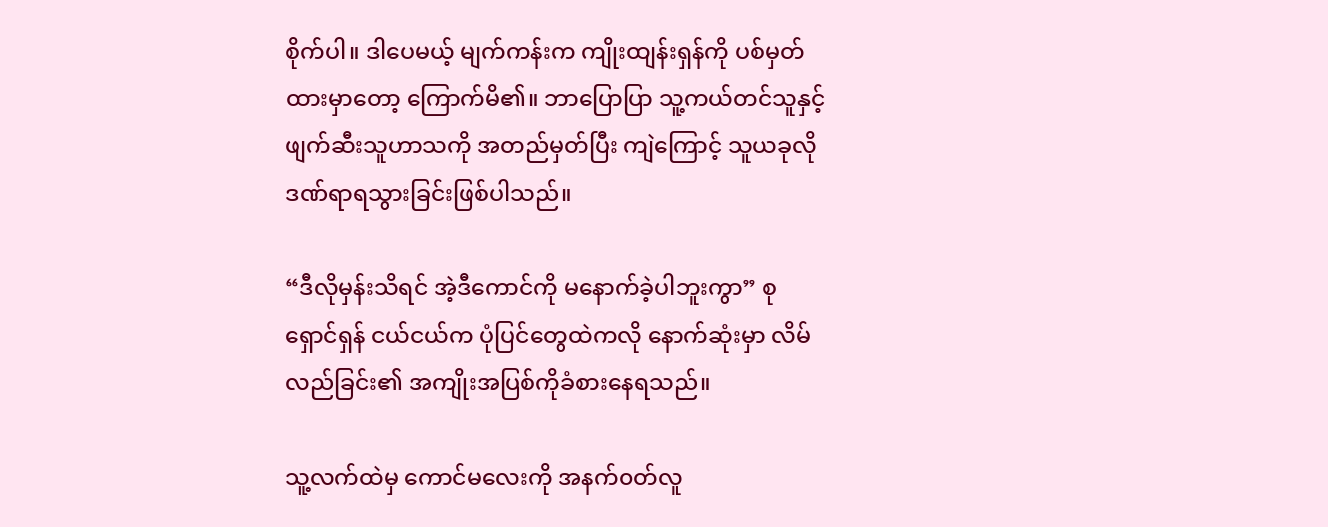စိုက်ပါ။ ဒါပေမယ့် မျက်ကန်းက ကျိုးထျန်းရှန်ကို ပစ်မှတ်ထားမှာတော့ ကြောက်မိ၏။ ဘာပြောပြာ သူ့ကယ်တင်သူနှင့် ဖျက်ဆီးသူဟာသကို အတည်မှတ်ပြီး ကျဲကြောင့် သူယခုလို ဒဏ်ရာရသွားခြင်းဖြစ်ပါသည်။

“ဒီလိုမှန်းသိရင် အဲ့ဒီကောင်ကို မနောက်ခဲ့ပါဘူးကွာ” စုရှောင်ရှန် ငယ်ငယ်က ပုံပြင်တွေထဲကလို နောက်ဆုံးမှာ လိမ်လည်ခြင်း၏ အကျိုးအပြစ်ကိုခံစားနေရသည်။

သူ့လက်ထဲမှ ကောင်မလေးကို အနက်၀တ်လူ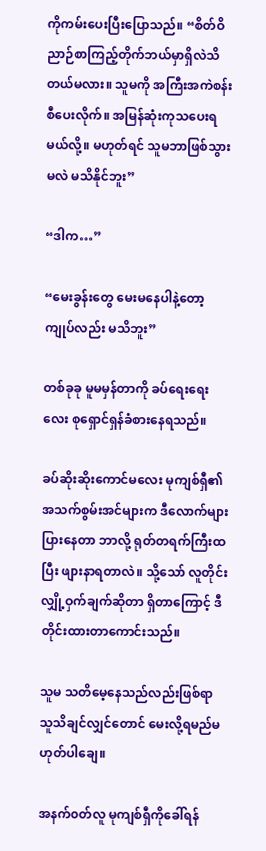ကိုကမ်းပေးပြီးပြောသည်။ “စိတ်ဝိညာဉ်စာကြည့်တိုက်ဘယ်မှာရှိလဲသိတယ်မလား။ သူမကို အကြီးအကဲစန်းစီပေးလိုက်။ အမြန်ဆုံးကုသပေးရမယ်လို့။ မဟုတ်ရင် သူမဘာဖြစ်သွားမလဲ မသိနိုင်ဘူး”

“ဒါက…”

“မေးခွန်းတွေ မေးမနေပါနဲ့တော့ ကျုပ်လည်း မသိဘူး”

တစ်ခုခု မူမမှန်တာကို ခပ်ရေးရေးလေး စုရှောင်ရှန်ခံစားနေရသည်။

ခပ်ဆိုးဆိုးကောင်မလေး မုကျစ်ရှီ၏ အသက်စွမ်းအင်များက ဒီလောက်များပြားနေတာ ဘာလို့ ရုတ်တရက်ကြီးထပြီး ဖျားနာရတာလဲ။ သို့သော် လူတိုင်း လျှို့ဝှက်ချက်ဆိုတာ ရှိတာကြောင့် ဒီတိုင်းထားတာကောင်းသည်။

သူမ သတိမေ့နေသည်လည်းဖြစ်ရာ သူသိချင်လျှင်တောင် မေးလို့ရမည်မဟုတ်ပါချေ။

အနက်၀တ်လူ မုကျစ်ရှီကိုခေါ်ရန်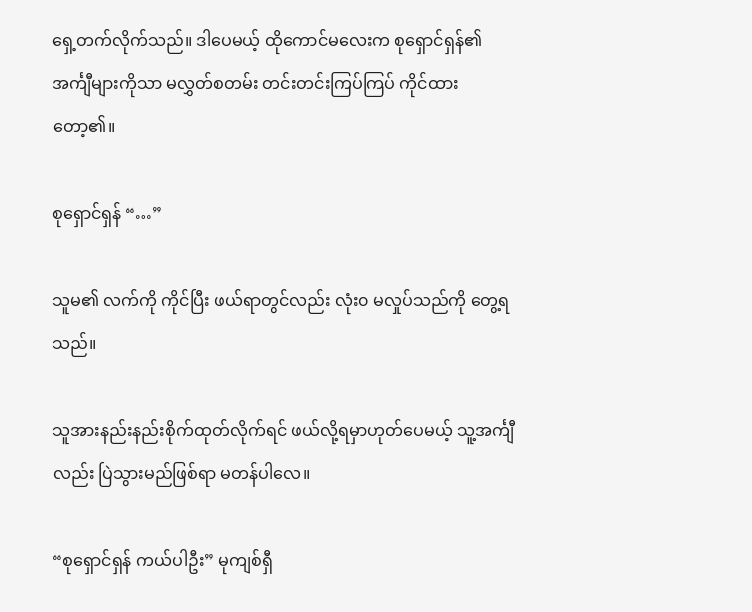ရှေ့တက်လိုက်သည်။ ဒါပေမယ့် ထိုကောင်မလေးက စုရှောင်ရှန်၏ အင်္ကျီများကိုသာ မလွှတ်စတမ်း တင်းတင်းကြပ်ကြပ် ကိုင်ထားတော့၏။

စုရှောင်ရှန် “…”

သူမ၏ လက်ကို ကိုင်ပြီး ဖယ်ရာတွင်လည်း လုံး၀ မလှုပ်သည်ကို တွေ့ရသည်။

သူအားနည်းနည်းစိုက်ထုတ်လိုက်ရင် ဖယ်လို့ရမှာဟုတ်ပေမယ့် သူ့အင်္ကျီလည်း ပြဲသွားမည်ဖြစ်ရာ မတန်ပါလေ။

“စုရှောင်ရှန် ကယ်ပါဦး” မုကျစ်ရှီ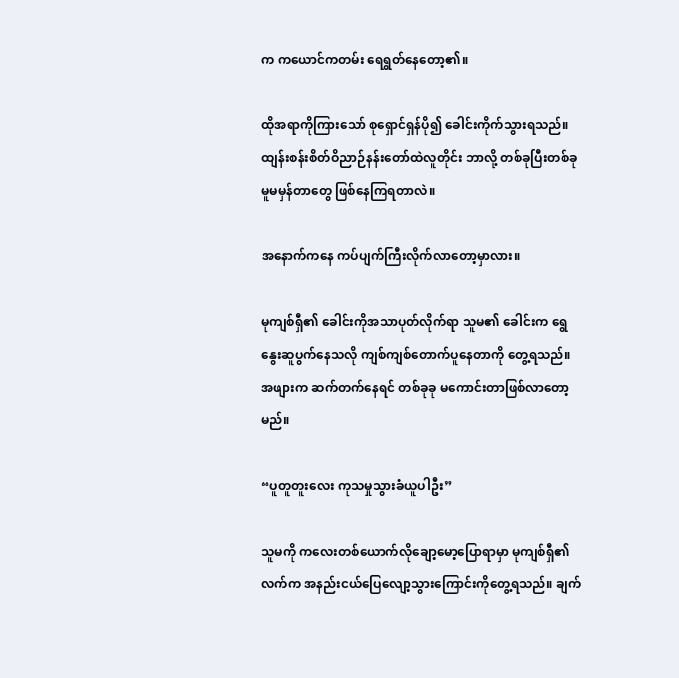က ကယောင်ကတမ်း ရေရွတ်နေတော့၏။

ထိုအရာကိုကြားသော် စုရှောင်ရှန်ပို၍ ခေါင်းကိုက်သွားရသည်။ ထျန်းစန်းစိတ်ဝိညာဉ်နန်းတော်ထဲလူတိုင်း ဘာလို့ တစ်ခုပြီးတစ်ခု မူမမှန်တာတွေ ဖြစ်နေကြရတာလဲ။

အနောက်ကနေ ကပ်ပျက်ကြီးလိုက်လာတော့မှာလား။

မုကျစ်ရှီ၏ ခေါင်းကိုအသာပုတ်လိုက်ရာ သူမ၏ ခေါင်းက ရွေနွေးဆူပွက်နေသလို ကျစ်ကျစ်တောက်ပူနေတာကို တွေ့ရသည်။ အဖျားက ဆက်တက်နေရင် တစ်ခုခု မကောင်းတာဖြစ်လာတော့မည်။

“ပူတူတူးလေး ကုသမှုသွားခံယူပါဦး”

သူမကို ကလေးတစ်ယောက်လိုချော့မော့ပြောရာမှာ မုကျစ်ရှီ၏ လက်က အနည်းငယ်ပြေလျော့သွားကြောင်းကိုတွေ့ရသည်။ ချက်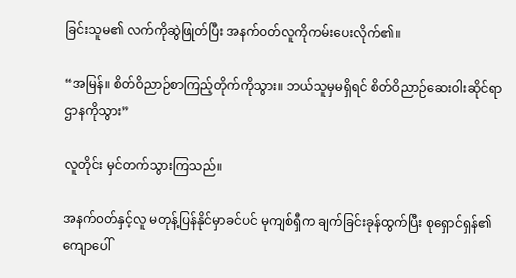ခြင်းသူမ၏ လက်ကိုဆွဲဖြုတ်ပြီး အနက်၀တ်လူကိုကမ်းပေးလိုက်၏။

“အမြန်။ စိတ်ဝိညာဉ်စာကြည့်တိုက်ကိုသွား။ ဘယ်သူမှမရှိရင် စိတ်ဝိညာဉ်ဆေး၀ါးဆိုင်ရာ ဌာနကိုသွား”

လူတိုင်း မှင်တက်သွားကြသည်။

အနက်၀တ်နှင့်လူ မတုန့်ပြန်နိုင်မှာခင်ပင် မုကျစ်ရှီက ချက်ခြင်းခုန်ထွက်ပြီး စုရှောင်ရှန်၏ ကျောပေါ်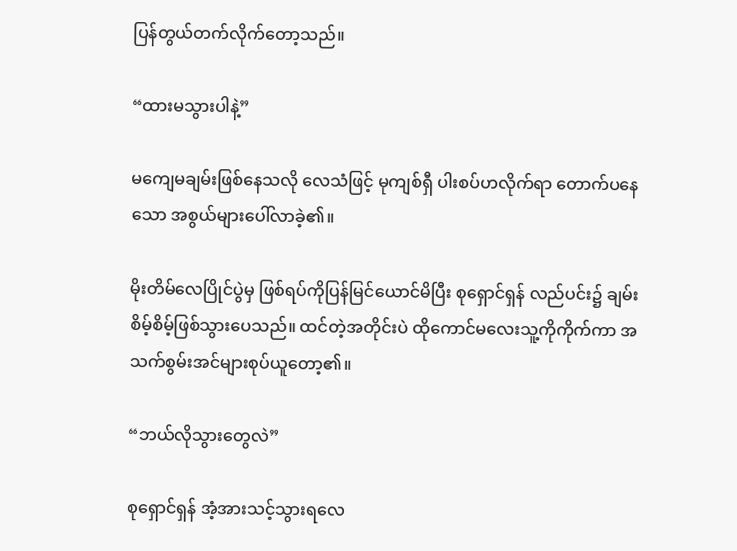ပြန်တွယ်တက်လိုက်တော့သည်။

“ထားမသွားပါနဲ့”

မကျေမချမ်းဖြစ်နေသလို လေသံဖြင့် မုကျစ်ရှီ ပါးစပ်ဟလိုက်ရာ တောက်ပနေသော အစွယ်များပေါ်လာခဲ့၏။

မိုးတိမ်လေပြိုင်ပွဲမှ ဖြစ်ရပ်ကိုပြန်မြင်ယောင်မိပြီး စုရှောင်ရှန် လည်ပင်း၌ ချမ်းစိမ့်စိမ့်ဖြစ်သွားပေသည်။ ထင်တဲ့အတိုင်းပဲ ထိုကောင်မလေးသူ့ကိုကိုက်ကာ အသက်စွမ်းအင်များစုပ်ယူတော့၏။

“ဘယ်လိုသွားတွေလဲ”

စုရှောင်ရှန် အံ့အားသင့်သွားရ‌လေ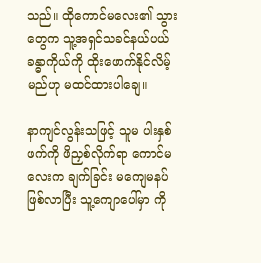သည်။ ထိုကောင်မလေး၏ သွားတွေက သူ့အရှင်သခင်နယ်ပယ်ခန္ဓာကိုယ်ကို ထိုးဖောက်နိုင်လိမ့်မည်ဟု မထင်ထားပါချေ။

နာကျင်လွန်းသဖြင့် သူမ ‌‌ပါးနှစ်ဖက်ကို ဖိညှစ်လိုက်ရာ ကောင်မလေးက ချက်ခြင်း မကျေမနပ်ဖြစ်လာပြီး သူ့ကျောပေါ်မှာ ကို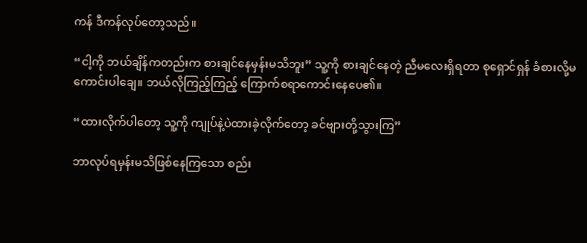ကန် ဒီကန်လုပ်တော့သည်။

“ငါ့ကို ဘယ်ချိန်ကတည်းက စားချင်နေမှန်းမသိဘူး” သူ့ကို စားချင်နေတဲ့ ညီမလေးရှိရတာ စုရှောင်ရှန် ခံစားလို့မကောင်းပါချေ။ ဘယ်လိုကြည့်ကြည့် ကြောက်စရာကောင်းနေပေ၏။

“ထားလိုက်ပါတော့ သူ့ကို ကျုပ်နဲ့ပဲထားခဲ့လိုက်တော့ ခင်ဗျားတို့သွားကြ”

ဘာလုပ်ရမှန်းမသိဖြစ်နေကြသော စည်း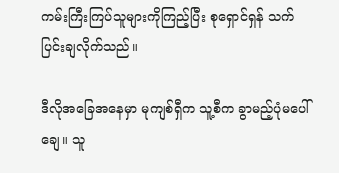ကမ်းကြီးကြပ်သူများကိုကြည့်ပြီး စုရှောင်ရှန် သက်ပြင်းချလိုက်သည်။

ဒီလိုအခြေအနေမှာ မုကျစ်ရှီက သူ့စီက ခွာမည့်ပုံမပေါ်ချေ။ သူ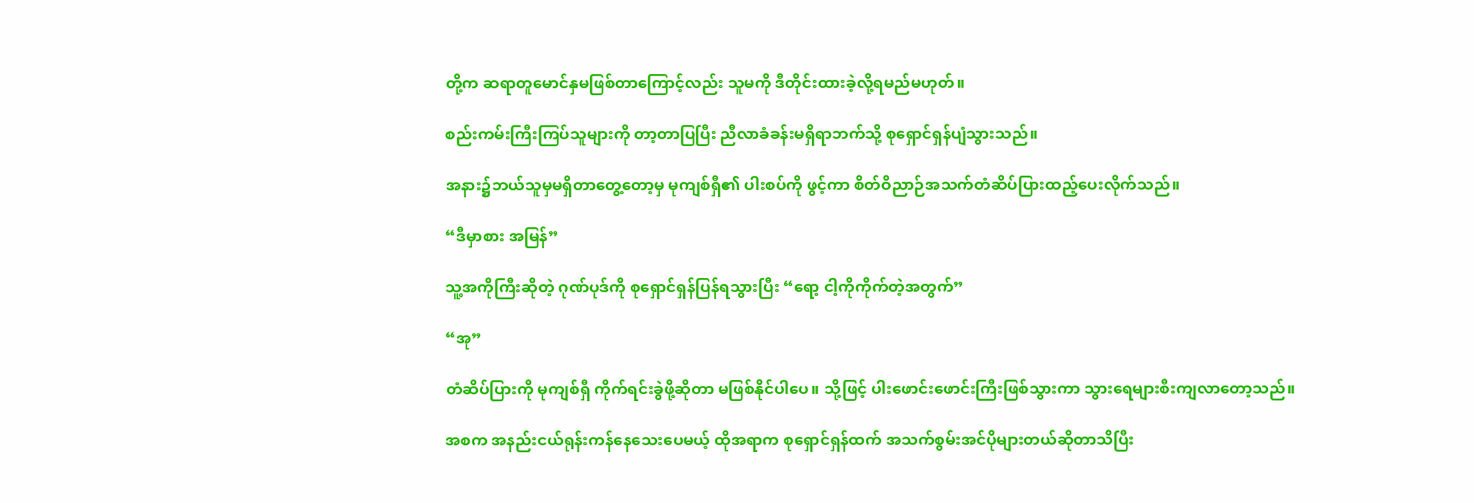တို့က ဆရာတူမောင်နှမဖြစ်တာကြောင့်လည်း သူမကို ဒီတိုင်းထားခဲ့လို့ရမည်မဟုတ်။

စည်းကမ်းကြီးကြပ်သူများကို တာ့တာပြပြီး ညီလာခံခန်းမရှိရာဘက်သို့ စုရှောင်ရှန်ပျံသွားသည်။

အနား၌ဘယ်သူမှမရှိတာတွေ့တော့မှ မုကျစ်ရှီ၏ ပါးစပ်ကို ဖွင့်ကာ စိတ်ဝိညာဉ်အသက်တံဆိပ်ပြားထည့်ပေးလိုက်သည်။

“ဒီမှာစား အမြန်”

သူ့အကိုကြီးဆိုတဲ့ ဂုဏ်ပုဒ်ကို စုရှောင်ရှန်ပြန်ရသွားပြီး “ရော့ ငါ့ကိုကိုက်တဲ့အတွက်”

“အု”

တံဆိပ်ပြားကို မုကျစ်ရှီ ကိုက်ရင်းခွဲဖို့ဆိုတာ မဖြစ်နိုင်ပါပေ။ သို့ဖြင့် ပါးဖောင်းဖောင်းကြီးဖြစ်သွားကာ သွားရေများစီးကျလာတော့သည်။

အစက အနည်းငယ်ရုန်းကန်နေသေးပေမယ့် ထိုအရာက စုရှောင်ရှန်ထက် အသက်စွမ်းအင်ပိုများတယ်ဆိုတာသိပြီး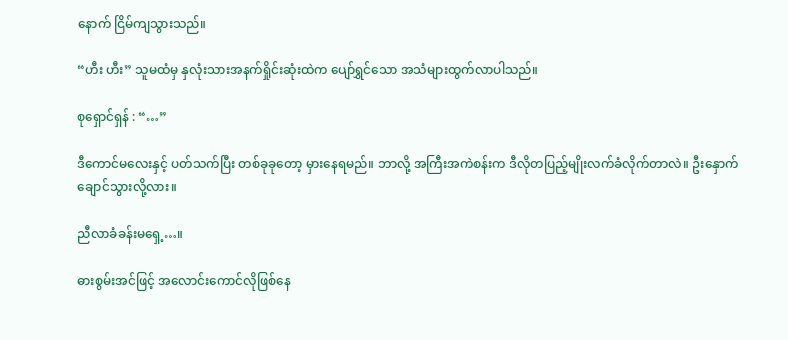နောက် ငြိမ်ကျသွားသည်။

“ဟီး ဟီး” သူမထံမှ နှလုံးသားအနက်ရှိုင်းဆုံးထဲက ပျော်ရွှင်သော အသံများထွက်လာပါသည်။

စုရှောင်ရှန် : “…”

ဒီကောင်မလေးနှင့် ပတ်သက်ပြီး တစ်ခုခုတော့ မှားနေရမည်။ ဘာလို့ အကြီးအကဲစန်းက ဒီလိုတပြည့်မျိုးလက်ခံလိုက်တာလဲ။ ဦးနှောက်ချောင်သွားလို့လား။

ညီလာခံခန်းမရှေ့…။

ဓားစွမ်းအင်ဖြင့် အလောင်းကောင်လိုဖြစ်နေ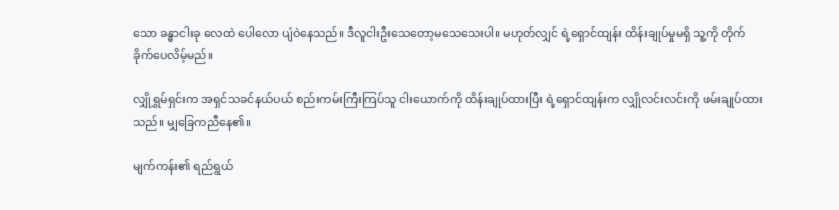သော ခန္ဓာငါးခု လေထဲ ပေါလော ပျံဝဲနေသည်။ ဒီလူငါးဦးသေတော့မသေသေးပါ။ မဟုတ်လျှင် ရဲ့ရှောင်ထျန်း ထိန်းချုပ်မှုမရှိ သူ့ကို တိုက်ခိုက်ပေလိမ့်မည်။

လျှိုရွှမ်ရှင်းက အရှင်သခင်နယ်ပယ် စည်းကမ်းကြီးကြပ်သူ ငါးယောက်ကို ထိန်းချုပ်ထားပြီး ရဲ့ရှောင်ထျန်းက လျှိုလင်းလင်းကို ဖမ်းချုပ်ထားသည်။ မျှခြေကညီနေ၏။

မျက်ကန်း၏ ရည်ရွယ်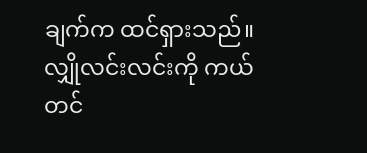ချက်က ထင်ရှားသည်။ လျှိုလင်းလင်းကို ကယ်တင်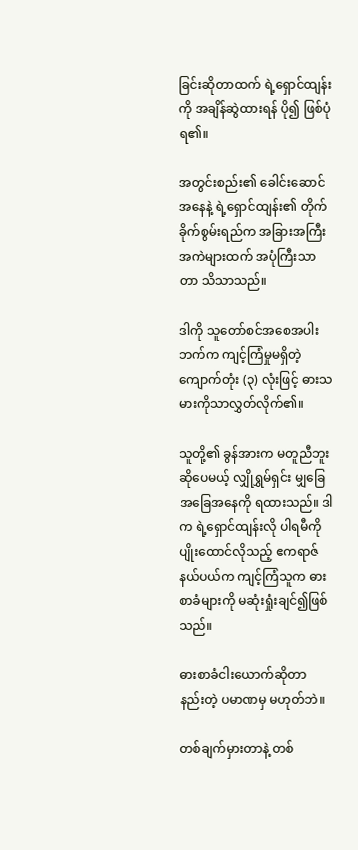ခြင်းဆိုတာထက် ရဲ့ရှောင်ထျန်းကို အချိန်ဆွဲထားရန် ပို၍ ဖြစ်ပုံရ၏။

အတွင်းစည်း၏ ခေါင်းဆောင်အနေနဲ့ ရဲ့ရှောင်ထျန်း၏ တိုက်ခိုက်စွမ်းရည်က အခြားအကြီးအကဲများထက် အပုံကြီးသာတာ ‌သိသာသည်။

ဒါကို သူတော်စင်အစေအပါးဘက်က ကျင့်ကြံမှုမရှိတဲ့ ကျောက်တုံး (၃) လုံးဖြင့် ဓားသမားကိုသာလွှတ်လိုက်၏။

သူတို့၏ ခွန်အားက မတူညီဘူးဆိုပေမယ့် လျှိုရွှမ်ရှင်း မျှခြေအခြေအနေကို ရထားသည်။ ဒါက ရဲ့ရှောင်ထျန်းလို ပါရမီကို ပျိုးထောင်လိုသည့် ဧကရာဇ်နယ်ပယ်က ကျင့်ကြံသူက ဓားစာခံများကို မဆုံးရှုံးချင်၍ဖြစ်သည်။

ဓားစာခံငါးယောက်ဆိုတာ နည်းတဲ့ ပမာဏမှ မဟုတ်ဘဲ။

တစ်ချက်မှားတာနဲ့ တစ်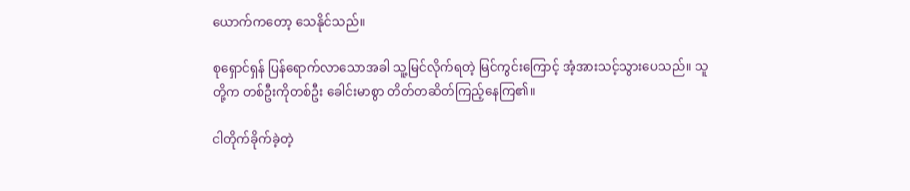ယောက်ကတော့ သေနိုင်သည်။

စုရှောင်ရှန် ပြန်ရောက်လာသောအခါ သူ့မြင်လိုက်ရတဲ့ မြင်ကွင်းကြောင့် အံ့အားသင့်သွားပေသည်။ သူတို့က တစ်ဦးကိုတစ်ဦး ခေါင်းမာစွာ တိတ်တဆိတ်ကြည့်နေကြ၏။

ငါတိုက်ခိုက်ခဲ့တဲ့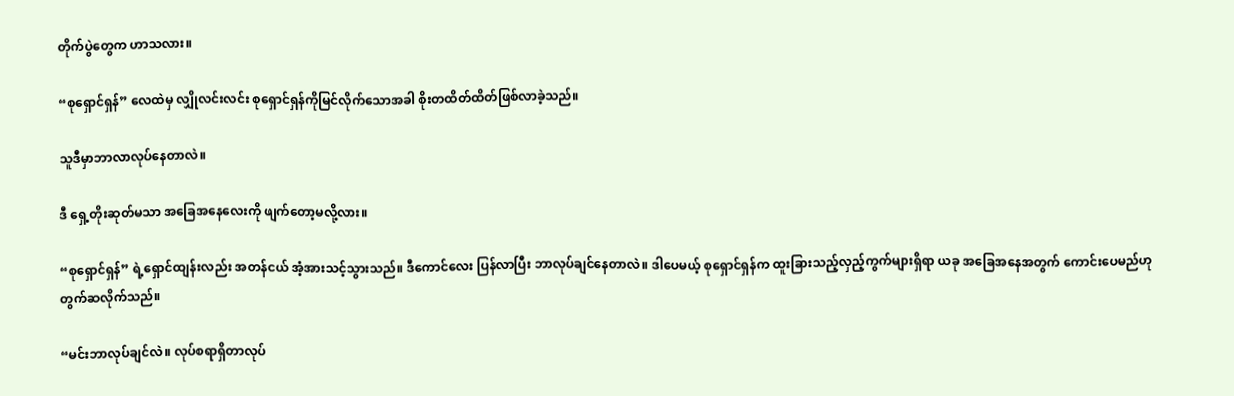တိုက်ပွဲတွေက ဟာသလား။

“စုရှောင်ရှန်” လေထဲမှ လျှိုလင်းလင်း စုရှောင်ရှန်ကိုမြင်လိုက်သောအခါ စိုးတထိတ်ထိတ်ဖြစ်လာခဲ့သည်။

သူဒီမှာဘာလာလုပ်နေတာလဲ။

ဒီ‌ ရှေ့တိုးဆုတ်မသာ အခြေအနေလေးကို ဖျက်တော့မလို့လား။

“စုရှောင်ရှန်” ရဲ့ရှောင်ထျန်းလည်း အတန်ငယ် အံ့အားသင့်သွားသည်။ ဒီကောင်လေး ပြန်လာပြီး ဘာလုပ်ချင်နေတာလဲ။ ဒါပေမယ့် စုရှောင်ရှန်က ထူးခြားသည့်လှည့်ကွက်များရှိရာ ယခု အခြေအနေအတွက် ကောင်းပေမည်ဟု တွက်ဆလိုက်သည်။

“မင်းဘာလုပ်ချင်လဲ။ လုပ်စရာရှိတာလုပ်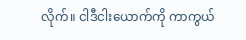လိုက်။ ငါဒီငါးယောက်ကို ကာကွယ်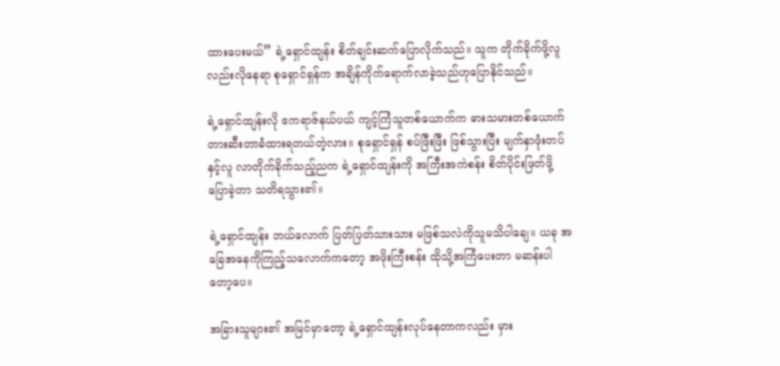ထားပေးမယ်” ရဲ့ရှောင်ထျန်း စိတ်ချင်းဆက်ပြောလိုက်သည်။ သူက တိုက်ခိုက်ဖို့လူလည်းလိုနေရာ စုရှောင်ရှန်က အချိန်ကိုက်ရောက်လာခဲ့သည်ဟုပြောနိုင်သည်။

ရဲ့ရှောင်ထျန်းလို ဧကရာဇ်နယ်ပယ် ကျင့်ကြံသူတစ်ယောက်က ဓားသမားတစ်ယောက် တားဆီးတာခံထားရတယ်တဲ့လား။ စုရှောင်ရှန် စပ်ဖြီးဖြီး ဖြစ်သွားပြီး မျက်နှာဖုံးတပ်နှင့်လူ လာတိုက်ခိုက်သည့်ညက ရဲ့ရှောင်ထျန်းကို အကြီးအကဲစန်း စိတ်ပိုင်းဖြတ်ဖို့ပြောခဲ့တာ သတိရသွား၏။

ရဲ့ရှောင်ထျန်း ဘယ်လောက် ပြတ်ပြတ်သားသား မဖြစ်သလဲကိုသူမသိပါချေ။ ယခု အခြေအနေကိုကြည့်သလောက်ကတော့ အဖိုးကြီးစန်း ထိုသို့အကြံပေးတာ မဆန်းပါတော့ပေ။

အခြားသူများ၏ အမြင်မှာတော့ ရဲ့ရှောင်ထျန်းလုပ်နေတာကလည်း မှား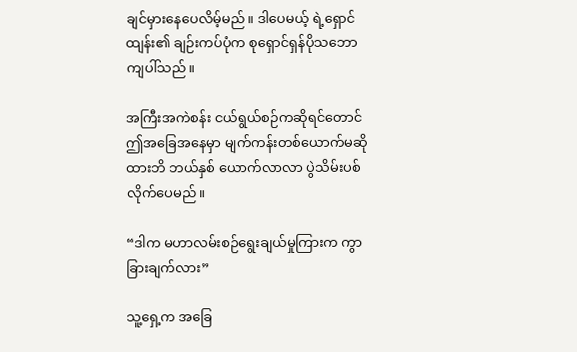ချင်မှားနေပေလိမ့်မည်။ ဒါပေမယ့် ရဲ့ရှောင်ထျန်း၏ ချဉ်းကပ်ပုံက စုရှောင်ရှန်ပိုသဘောကျပါ်သည်။

အကြီးအကဲစန်း ငယ်ရွယ်စဉ်ကဆိုရင်တောင် ဤအခြေအနေမှာ မျက်ကန်းတစ်ယောက်မဆိုထားဘိ ‌‌ဘယ်နှစ်‌ ယောက်လာလာ ပွဲသိမ်းပစ်လိုက်‌ပေမည်။

“ဒါက မဟာလမ်းစဉ်ရွေးချယ်မှုကြားက ကွာခြားချက်လား”

သူ့ရှေ့က အခြေ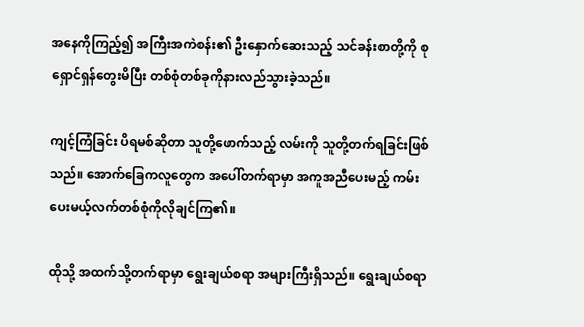အနေကိုကြည့်၍ အကြီးအကဲစန်း၏ ဦးနှောက်ဆေးသည့် သင်ခန်းစာတို့ကို စုရှောင်ရှန်တွေးမိပြီး တစ်စုံတစ်ခုကိုနားလည်သွားခဲ့သည်။

ကျင့်ကြံခြင်း ပိရမစ်ဆိုတာ သူတို့ဖောက်သည့် လမ်းကို သူတို့တက်ရခြင်းဖြစ်သည်။ အောက်ခြေကလူတွေက အပေါ်တက်ရာမှာ အကူအညီပေးမည့် ကမ်းပေးမယ့်လက်တစ်စုံကိုလိုချင်ကြ၏။

ထိုသို့ အထက်သို့တက်ရာမှာ ရွေးချယ်စရာ အများကြီးရှိသည်။ ရွေးချယ်စရာ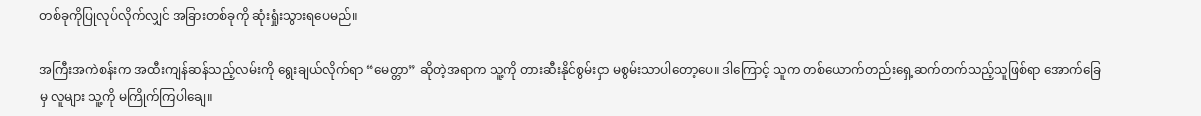တစ်ခုကိုပြုလုပ်လိုက်လျှင် အခြားတစ်ခုကို ဆုံးရှုံးသွားရပေမည်။

အကြီးအကဲစန်းက အထီးကျန်ဆန်သည့်လမ်းကို ရွေးချယ်လိုက်ရာ “မေတ္တာ” ဆိုတဲ့အရာက သူ့ကို တားဆီးနိုင်စွမ်းငှာ မစွမ်းသာပါတော့ပေ။ ဒါကြောင့် သူက တစ်ယောက်တည်းရှေ့ဆက်တက်သည့်သူဖြစ်ရာ အောက်ခြေမှ လူများ သူ့ကို မကြိုက်ကြပါချေ။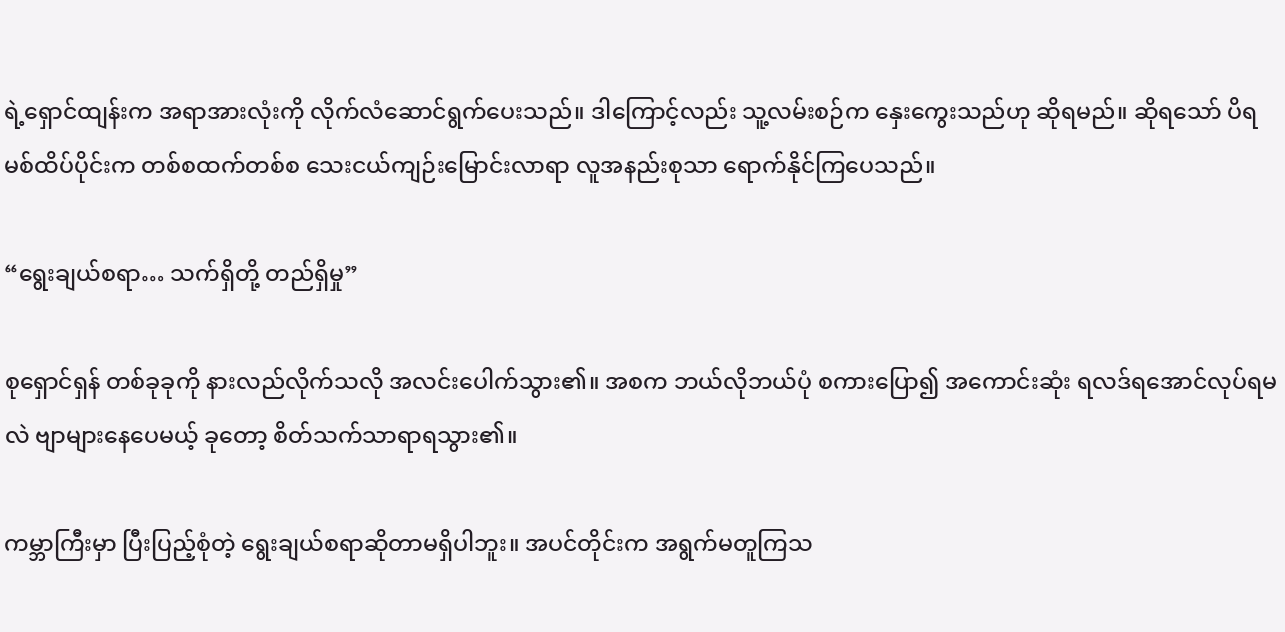ရဲ့ရှောင်ထျန်းက အရာအားလုံးကို လိုက်လံဆောင်ရွက်ပေးသည်။ ဒါကြောင့်လည်း သူ့လမ်းစဉ်က နှေးကွေးသည်ဟု ဆိုရမည်။ ဆိုရသော် ပိရမစ်ထိပ်ပိုင်းက တစ်စထက်တစ်စ သေးငယ်ကျဉ်းမြောင်းလာရာ လူအနည်းစုသာ ရောက်နိုင်ကြပေသည်။

“ရွေးချယ်စရာ… သက်ရှိတို့ တည်ရှိမှု”

စုရှောင်ရှန် တစ်ခုခုကို နားလည်လိုက်သလို အလင်းပေါက်သွား၏။ အစက ဘယ်လိုဘယ်ပုံ စကားပြော၍ အကောင်းဆုံး ရလဒ်ရအောင်လုပ်ရမလဲ ဗျာ‌များနေပေမယ့် ခုတော့ စိတ်သက်သာရာရသွား၏။

ကမ္ဘာကြီးမှာ ပြီးပြည့်စုံတဲ့ ရွေးချယ်စရာဆိုတာမရှိပါဘူး။ အပင်တိုင်းက အရွက်မတူကြသ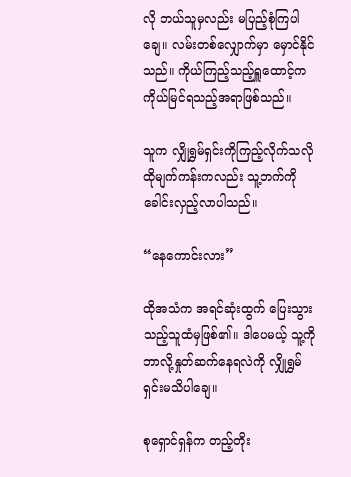လို ဘယ်သူမှလည်း မပြည့်စုံကြပါချေ။ လမ်းတစ်လျှောက်မှာ မှောင်နိုင်သည်။ ကိုယ်ကြည့်သည့်ရှူထောင့်က ကိုယ်မြင်ရသည့်အရာဖြစ်သည်။

သူက လျှိုရွှမ်ရှင်းကိုကြည့်လိုက်သလို ထိုမျက်ကန်းကလည်း သူ့ဘက်ကို ခေါင်းလှည့်လာပါသည်။

“နေကောင်းလား”

ထိုအသံက အရင်ဆုံးထွက်‌ ပြေးသွားသည့်သူထံမှဖြစ်၏။ ဒါပေမယ့် သူ့ကို ဘာလို့နှုတ်ဆက်နေရလဲကို လျှိုရွှမ်ရှင်းမသိပါချေ။

စုရှောင်ရှန်က တည့်တိုး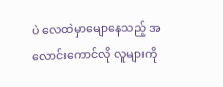ပဲ လေထဲမှာ‌မျောနေသည့် အလောင်းကောင်လို လူများကို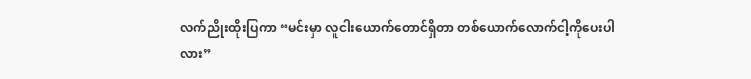လက်ညိုးထိုးပြကာ “မင်းမှာ လူငါးယောက်တောင်ရှိတာ တစ်ယောက်လောက်ငါ့ကိုပေးပါလား”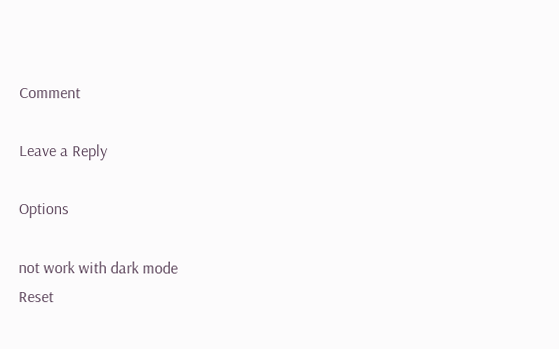Comment

Leave a Reply

Options

not work with dark mode
Reset